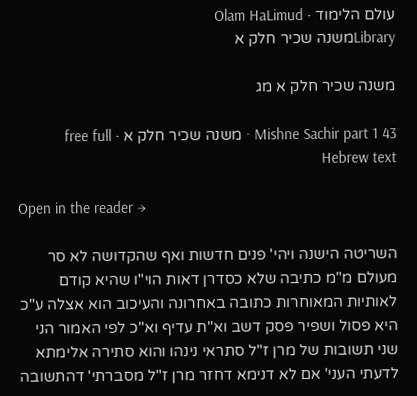עולם הלימוד · Olam HaLimud
Libraryמשנה שכיר חלק א

משנה שכיר חלק א מג

Mishne Sachir part 1 43 · משנה שכיר חלק א · free full Hebrew text

Open in the reader →

השריטה הישנה ויהי' פנים חדשות ואף שהקדושה לא סר מעולם מ"מ כתיבה שלא כסדרן דאות הוי"ו שהיא קודם לאותיות המאוחרות כתובה באחרונה והעיכוב הוא אצלה ע"כ היא פסול ושפיר פסק דשב וא"ת עדיף וא"כ לפי האמור הני שני תשובות של מרן ז"ל סתראי נינהו והוא סתירה אלימתא לדעתי העני' אם לא דנימא דחזר מרן ז"ל מסברתי' דהתשובה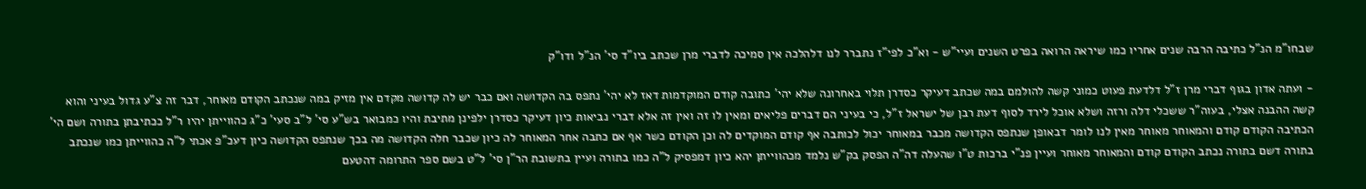שבחו"מ הנ"ל כתיבה הרבה שנים אחריו כמו שיראה הרואה בפרט השנים ועיי"ש - וא"כ לפי"ז נתברר לנו דלהלכה אין סמיכה לדברי מרן שכתב ביו"ד סי' הנ"ל ודו"ק

- ועתה אדון בגוף דברי מרן ז"ל דלדעת פעוט כמוני קשה להולמם במה שכתב דעיקר כסדרן תלוי באחרונה שלא יהי' כתובה קודם המוקדמות דאז לא יהי' נתפס בה הקדושה ואם כבר יש לה קדושה מקדם אין מזיק במה שנכתב הקודם מאוחר, דבר זה צ"ע גדול בעיני והוא קשה ההבנה אצלי, בעוה"ר ששכלי דלה ורזה ושלא אוכל לירד לסוף דעת רבן של ישראל ז"ל, כי בעיני הם דברים פליאים ומאין לו זה ואין זה אלא דברי נביאות כיון דעיקר כסדרן ילפינן מתיבת והיו כמבואר בש"ע סי' ל"ב סעי' כ"ג כהווייתן יהיו ר"ל ככתיבתן בתורה ושם הי' הכתיבה הקודם קודם והמאוחר מאוחר מאין לנו לומר דבאופן שנתפס הקדושה מכבר במאוחר יכול לכותבה אף קודם המוקדים לה וכן הקודם כשר אף אם כתבה אחר המאוחר לה כיון שכבר חלה הקדושה מה בכך שנתפס הקדושה כיון דעכ"פ אכתי ל"ה כהווייתן כמו שנכתב בתורה דשם בתורה נכתב הקודם קודם והמאוחר מאוחר ועיין פנ"י ברכות ט"ו שהעלה דה"ה הפסק בק"ש נלמד מכהווייתן יהא כיון דמפסיק ל"ה כמו בתורה ועיין בתשובת הר"ן סי' ל"ט בשם ספר התרומה דהטעם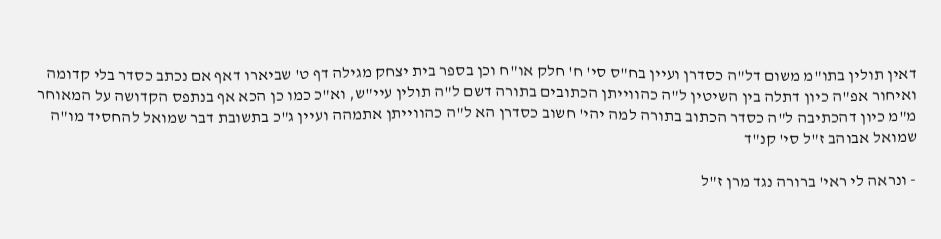דאין תולין בתו"מ משום דל"ה כסדרן ועיין בח"ס סי' ח' חלק או"ח וכן בספר בית יצחק מגילה דף ט' שביארו דאף אם נכתב כסדר בלי קדומה ואיחור אפ"ה כיון דתלה בין השיטין ל"ה כהווייתן הכתובים בתורה דשם ל"ה תולין עיי"ש, וא"כ כמו כן הכא אף בנתפס הקדושה על המאוחר מ"מ כיון דהכתיבה ל"ה כסדר הכתוב בתורה למה יהי' חשוב כסדרן הא ל"ה כהווייתן אתמהה ועיין ג"כ בתשובת דבר שמואל להחסיד מו"ה שמואל אבוהב ז"ל סי' קנ"ד

- ונראה לי ראי' ברורה נגד מרן ז"ל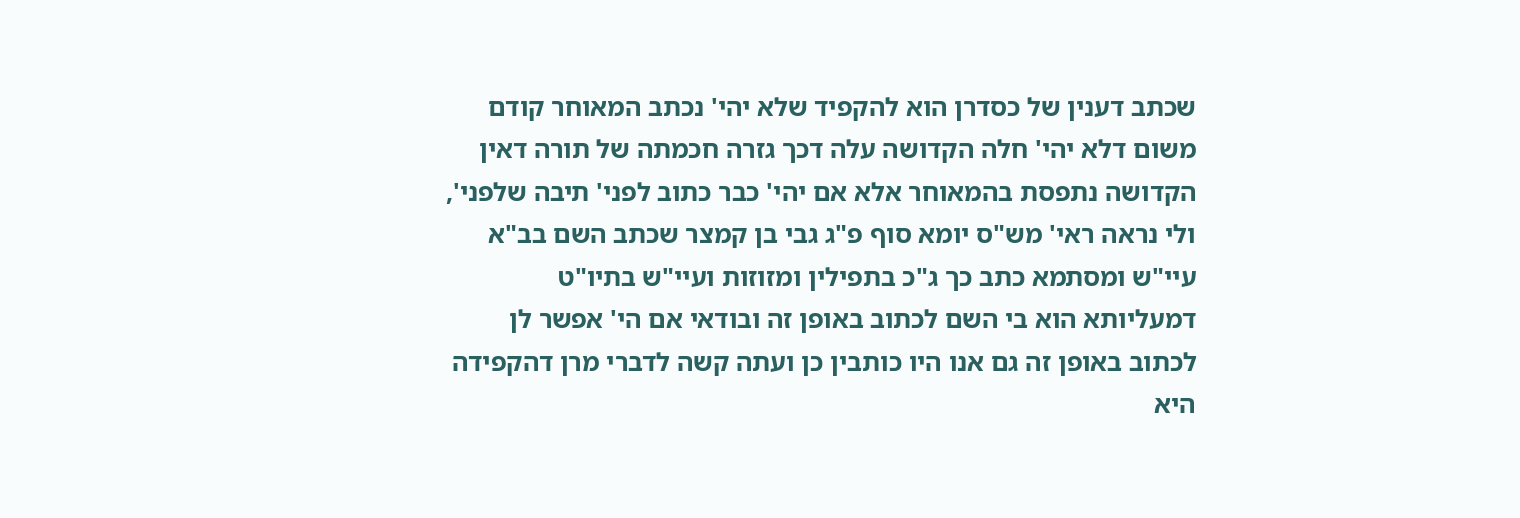שכתב דענין של כסדרן הוא להקפיד שלא יהי' נכתב המאוחר קודם משום דלא יהי' חלה הקדושה עלה דכך גזרה חכמתה של תורה דאין הקדושה נתפסת בהמאוחר אלא אם יהי' כבר כתוב לפני' תיבה שלפני', ולי נראה ראי' מש"ס יומא סוף פ"ג גבי בן קמצר שכתב השם בב"א עיי"ש ומסתמא כתב כך ג"כ בתפילין ומזוזות ועיי"ש בתיו"ט דמעליותא הוא בי השם לכתוב באופן זה ובודאי אם הי' אפשר לן לכתוב באופן זה גם אנו היו כותבין כן ועתה קשה לדברי מרן דהקפידה היא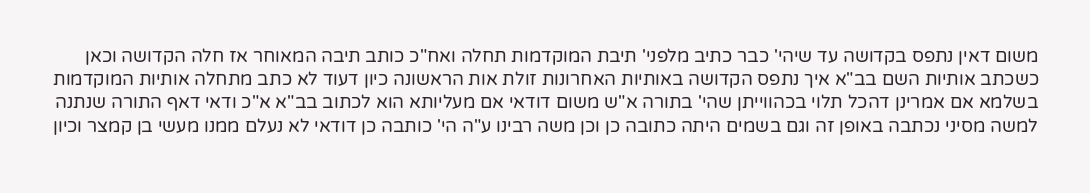משום דאין נתפס בקדושה עד שיהי' כבר כתיב מלפני' תיבת המוקדמות תחלה ואח"כ כותב תיבה המאוחר אז חלה הקדושה וכאן כשכתב אותיות השם בב"א איך נתפס הקדושה באותיות האחרונות זולת אות הראשונה כיון דעוד לא כתב מתחלה אותיות המוקדמות בשלמא אם אמרינן דהכל תלוי בכהווייתן שהי' בתורה א"ש משום דודאי אם מעליותא הוא לכתוב בב"א א"כ ודאי דאף התורה שנתנה למשה מסיני נכתבה באופן זה וגם בשמים היתה כתובה כן וכן משה רבינו ע"ה הי' כותבה כן דודאי לא נעלם ממנו מעשי בן קמצר וכיון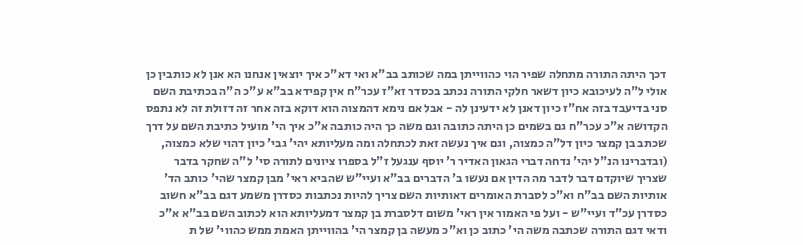דכך היתה התורה מתחלה שפיר הוי כהווייתן במה שכותב בב"א ואי דא"כ איך יוצאין אנחנו הא אנן לא כותבין כן אולי ל"ה לעיכובא כיון דשאר חלקי התורה נכתב בכסדר זא"ז עכר"ח אין קפידא בב"א ע"כ ה"ה בכתיבת השם סני בדיעבד בזה אח"ז כיון דאנן לא ידעינן לה - אבל אם נימא דהמצוה הוא דוקא בזה אחר זה דזולת זה לא נתפס הקדושה א"כ עכר"ח גם בשמים כן היתה כתובה וגם משה כך היה כותבה א"כ איך הי' מועיל כתיבת השם על דרך שכתב בן קמצר כיון דל"ה כמצוה, וגם איך נעשה זאת לכתחלה ומה מעליותא יהי' גבי' כיון דהוי שלא כמצוה, (ובדברינו הנ"ל יהי' נדחה דברי הגאון האדיר ר' יוסף ענגעל ז"ל בספרו ציונים לתורה סי' ל"ה שחקר בדבר שצריך שיוקדם דבר לדבר מה הדין אם נעשו ב' הדברים בב"א ועיי"ש שהביא ראי' מבן קמצר שהי' כותב הד' אותיות השם בב"ח וא"כ לסברת האומרים דאותיות השם צריך להיות נכתבות כסדרן משמע דגם בב"א חשוב כסדרן עכ"ד ועיי"ש - ועל פי האמור אין ראי' משום דלסברת בן קמצר דמעליותא הוא לכתוב השם בב"א א"כ ודאי דגם התורה שכתבה משה הי' כתוב כן וא"כ מעשה בן קמצר הי' בהווייתן האמת ממש כהווי' של ת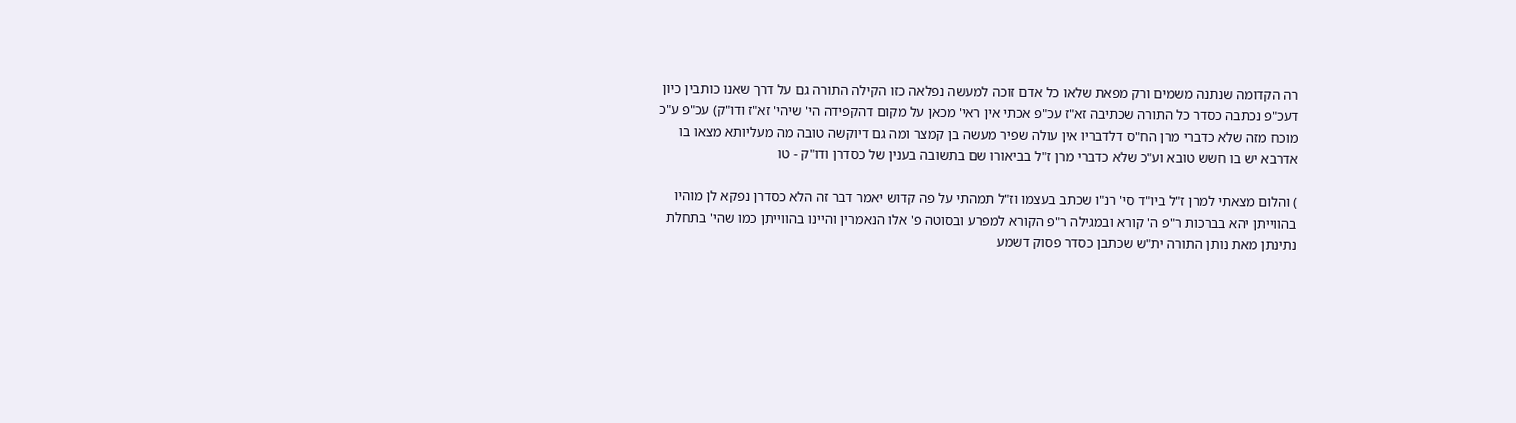רה הקדומה שנתנה משמים ורק מפאת שלאו כל אדם זוכה למעשה נפלאה כזו הקילה התורה גם על דרך שאנו כותבין כיון דעכ"פ נכתבה כסדר כל התורה שכתיבה זא"ז עכ"פ אכתי אין ראי' מכאן על מקום דהקפידה הי' שיהי' זא"ז ודו"ק) עכ"פ ע"כ מוכח מזה שלא כדברי מרן הח"ס דלדבריו אין עולה שפיר מעשה בן קמצר ומה גם דיוקשה טובה מה מעליותא מצאו בו אדרבא יש בו חשש טובא וע"כ שלא כדברי מרן ז"ל בביאורו שם בתשובה בענין של כסדרן ודו"ק - טו

) והלום מצאתי למרן ז"ל ביו"ד סי' רנ"ו שכתב בעצמו וז"ל תמהתי על פה קדוש יאמר דבר זה הלא כסדרן נפקא לן מוהיו בהווייתן יהא בברכות ר"פ ה' קורא ובמגילה ר"פ הקורא למפרע ובסוטה פ' אלו הנאמרין והיינו בהווייתן כמו שהי' בתחלת נתינתן מאת נותן התורה ית"ש שכתבן כסדר פסוק דשמע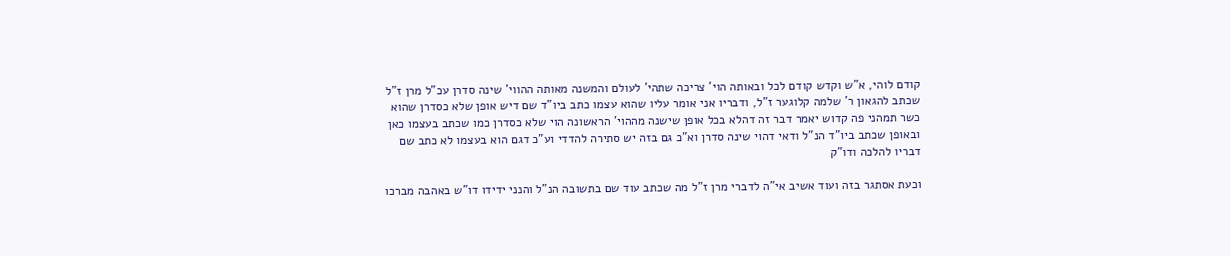קודם לוהי, א"ש וקדש קודם לכל ובאותה הוי' צריכה שתהי' לעולם והמשנה מאותה ההווי' שינה סדרן עכ"ל מרן ז"ל שכתב להגאון ר' שלמה קלוגער ז"ל, ודבריו אני אומר עליו שהוא עצמו כתב ביו"ד שם דיש אופן שלא כסדרן שהוא כשר תמהני פה קדוש יאמר דבר זה דהלא בכל אופן שישנה מההוי' הראשונה הוי שלא כסדרן כמו שכתב בעצמו כאן ובאופן שכתב ביו"ד הנ"ל ודאי דהוי שינה סדרן וא"כ גם בזה יש סתירה להדדי וע"כ דגם הוא בעצמו לא כתב שם דבריו להלכה ודו"ק

וכעת אסתגר בזה ועוד אשיב אי"ה לדברי מרן ז"ל מה שכתב עוד שם בתשובה הנ"ל והנני ידידו דו"ש באהבה מברכו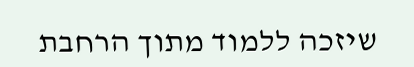שיזכה ללמוד מתוך הרחבת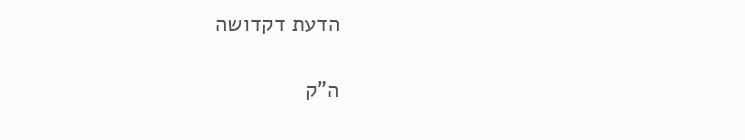הדעת דקדושה

ה"ק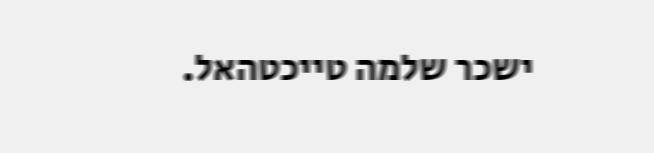ישכר שלמה טייכטהאל.